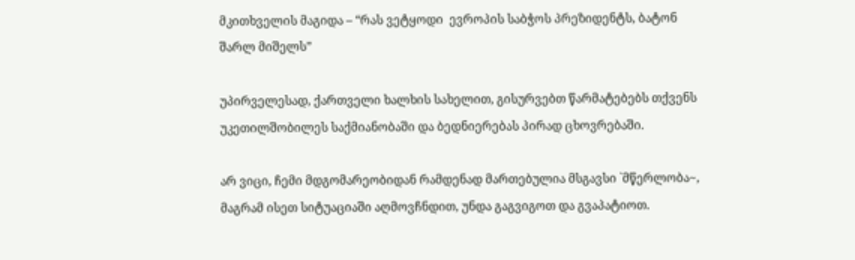მკითხველის მაგიდა – “რას ვეტყოდი  ევროპის საბჭოს პრეზიდენტს, ბატონ შარლ მიშელს”

უპირველესად, ქართველი ხალხის სახელით, გისურვებთ წარმატებებს თქვენს უკეთილშობილეს საქმიანობაში და ბედნიერებას პირად ცხოვრებაში.

არ ვიცი, ჩემი მდგომარეობიდან რამდენად მართებულია მსგავსი `მწერლობა~, მაგრამ ისეთ სიტუაციაში აღმოვჩნდით, უნდა გაგვიგოთ და გვაპატიოთ.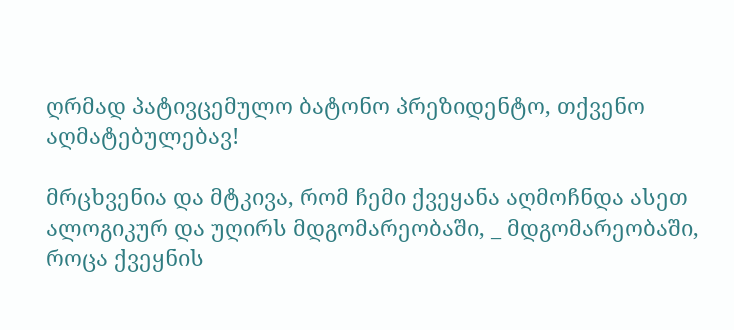ღრმად პატივცემულო ბატონო პრეზიდენტო, თქვენო აღმატებულებავ!

მრცხვენია და მტკივა, რომ ჩემი ქვეყანა აღმოჩნდა ასეთ ალოგიკურ და უღირს მდგომარეობაში, _ მდგომარეობაში, როცა ქვეყნის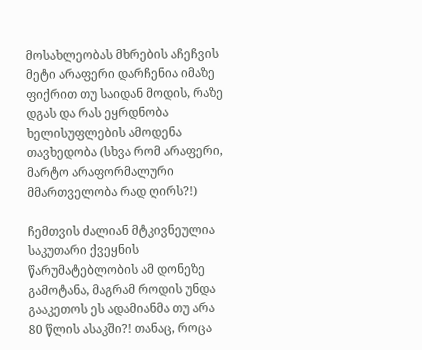მოსახლეობას მხრების აჩეჩვის მეტი არაფერი დარჩენია იმაზე ფიქრით თუ საიდან მოდის, რაზე დგას და რას ეყრდნობა ხელისუფლების ამოდენა თავხედობა (სხვა რომ არაფერი, მარტო არაფორმალური მმართველობა რად ღირს?!)

ჩემთვის ძალიან მტკივნეულია საკუთარი ქვეყნის წარუმატებლობის ამ დონეზე გამოტანა, მაგრამ როდის უნდა გააკეთოს ეს ადამიანმა თუ არა 80 წლის ასაკში?! თანაც, როცა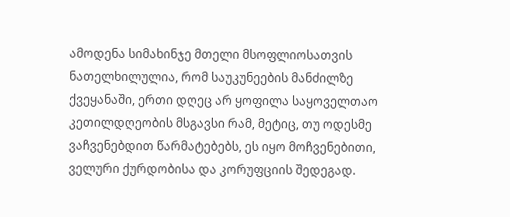ამოდენა სიმახინჯე მთელი მსოფლიოსათვის ნათელხილულია, რომ საუკუნეების მანძილზე ქვეყანაში, ერთი დღეც არ ყოფილა საყოველთაო კეთილდღეობის მსგავსი რამ, მეტიც, თუ ოდესმე ვაჩვენებდით წარმატებებს, ეს იყო მოჩვენებითი, ველური ქურდობისა და კორუფციის შედეგად.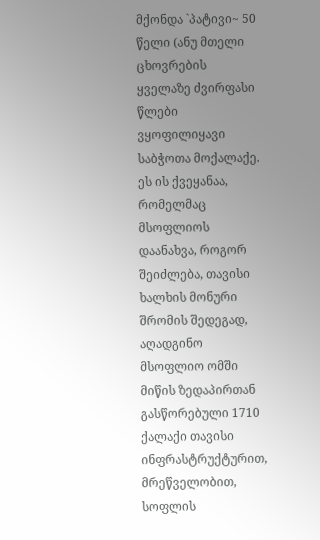მქონდა `პატივი~ 50 წელი (ანუ მთელი ცხოვრების ყველაზე ძვირფასი წლები ვყოფილიყავი საბჭოთა მოქალაქე. ეს ის ქვეყანაა, რომელმაც მსოფლიოს დაანახვა, როგორ შეიძლება, თავისი ხალხის მონური შრომის შედეგად, აღადგინო მსოფლიო ომში მიწის ზედაპირთან გასწორებული 1710 ქალაქი თავისი ინფრასტრუქტურით, მრეწველობით, სოფლის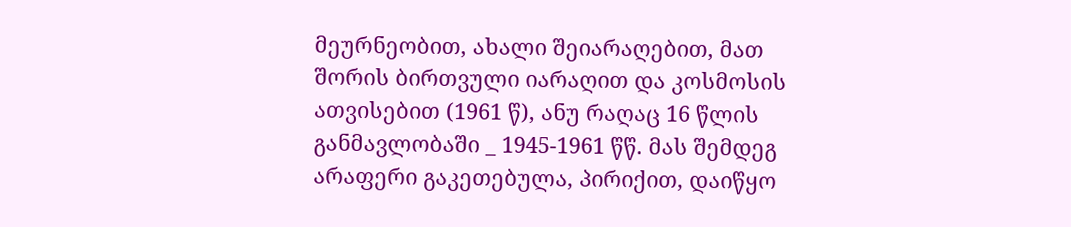მეურნეობით, ახალი შეიარაღებით, მათ შორის ბირთვული იარაღით და კოსმოსის ათვისებით (1961 წ), ანუ რაღაც 16 წლის განმავლობაში _ 1945-1961 წწ. მას შემდეგ არაფერი გაკეთებულა, პირიქით, დაიწყო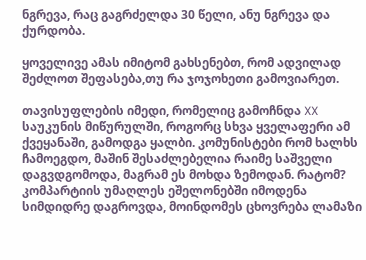ნგრევა, რაც გაგრძელდა 30 წელი, ანუ ნგრევა და ქურდობა.

ყოველივე ამას იმიტომ გახსენებთ, რომ ადვილად შეძლოთ შეფასება,თუ რა ჯოჯოხეთი გამოვიარეთ.

თავისუფლების იმედი, რომელიც გამოჩნდა XX საუკუნის მიწურულში, როგორც სხვა ყველაფერი ამ ქვეყანაში, გამოდგა ყალბი. კომუნისტები რომ ხალხს ჩამოეგდო, მაშინ შესაძლებელია რაიმე საშველი დაგვდგომოდა, მაგრამ ეს მოხდა ზემოდან. რატომ? კომპარტიის უმაღლეს ეშელონებში იმოდენა სიმდიდრე დაგროვდა, მოინდომეს ცხოვრება ლამაზი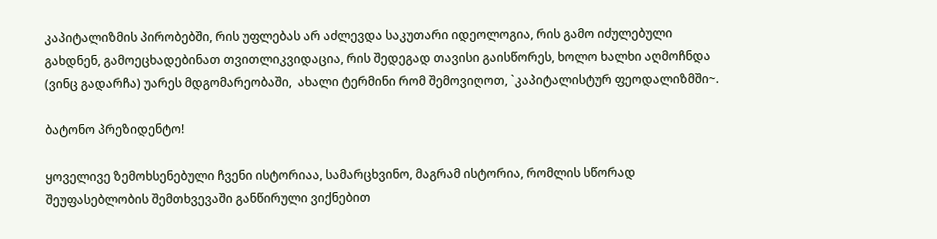კაპიტალიზმის პირობებში, რის უფლებას არ აძლევდა საკუთარი იდეოლოგია, რის გამო იძულებული გახდნენ, გამოეცხადებინათ თვითლიკვიდაცია, რის შედეგად თავისი გაისწორეს, ხოლო ხალხი აღმოჩნდა (ვინც გადარჩა) უარეს მდგომარეობაში,  ახალი ტერმინი რომ შემოვიღოთ, `კაპიტალისტურ ფეოდალიზმში~.

ბატონო პრეზიდენტო!

ყოველივე ზემოხსენებული ჩვენი ისტორიაა, სამარცხვინო, მაგრამ ისტორია, რომლის სწორად შეუფასებლობის შემთხვევაში განწირული ვიქნებით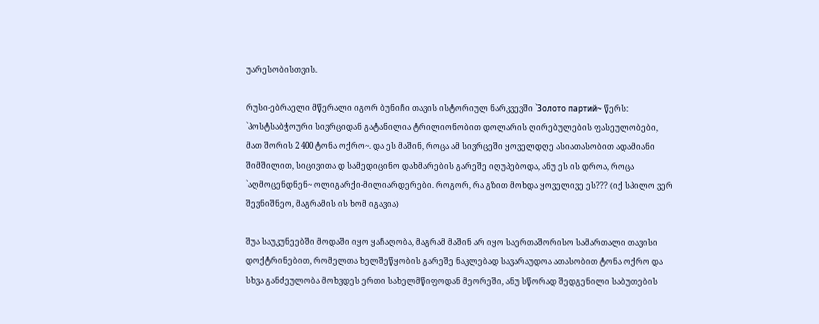უარესობისთვის.

რუსი-ებრაელი მწერალი იგორ ბუნიჩი თავის ისტორიულ ნარკვევში `Золото партий~ წერს: `პოსტსაბჭოური სივრციდან გატანილია ტრილიონობით დოლარის ღირებულების ფასეულობები, მათ შორის 2 400 ტონა ოქრო~. და ეს მაშინ, როცა ამ სივრცეში ყოველდღე ასიათასობით ადამიანი შიმშილით, სიცივითა დ სამედიცინო დახმარების გარეშე იღუპებოდა, ანუ ეს ის დროა, როცა `აღმოცენდნენ~ ოლიგარქი-მილიარდერები. როგორ, რა გზით მოხდა ყოველივე ეს??? (იქ სპილო ვერ შევნიშნეო, მაგრამის ის ხომ იგავია)

შუა საუკუნეებში მოდაში იყო ყაჩაღობა, მაგრამ მაშინ არ იყო საერთაშორისო სამართალი თავისი დოქტრინებით, რომელთა ხელშეწყობის გარეშე ნაკლებად სავარაუდოა ათასობით ტონა ოქრო და სხვა განძეულობა მოხვდეს ერთი სახელმწიფოდან მეორეში, ანუ სწორად შედგენილი საბუთების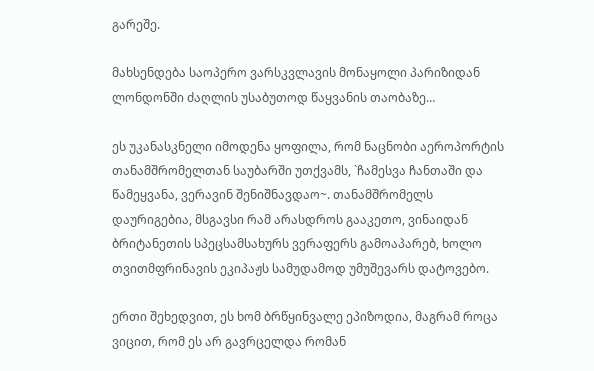გარეშე.

მახსენდება საოპერო ვარსკვლავის მონაყოლი პარიზიდან ლონდონში ძაღლის უსაბუთოდ წაყვანის თაობაზე…

ეს უკანასკნელი იმოდენა ყოფილა, რომ ნაცნობი აეროპორტის თანამშრომელთან საუბარში უთქვამს, `ჩამესვა ჩანთაში და წამეყვანა, ვერავინ შენიშნავდაო~. თანამშრომელს დაურიგებია, მსგავსი რამ არასდროს გააკეთო, ვინაიდან ბრიტანეთის სპეცსამსახურს ვერაფერს გამოაპარებ, ხოლო თვითმფრინავის ეკიპაჟს სამუდამოდ უმუშევარს დატოვებო.

ერთი შეხედვით, ეს ხომ ბრწყინვალე ეპიზოდია, მაგრამ როცა ვიცით, რომ ეს არ გავრცელდა რომან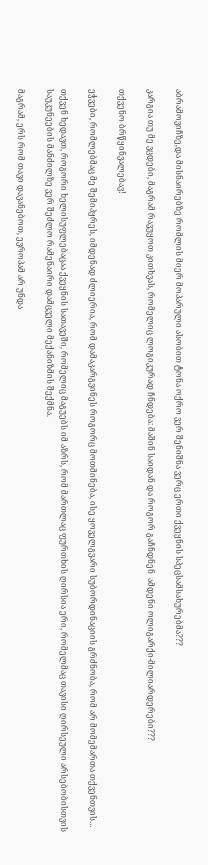აბრამოვიჩზე,და მისნაირებზე რომლის მიერ მოპარული ასობით ტონა ოქრო ვერ შენიშნა ვერც ერთი ქვეყნის სპეცსამსახურებმა???

კარგია თუ მე ვცდები, მაგრამ რავუყოთ კითხვას, რომელიც ლოგიკურად ჩნდება: მაშინ საიდან და როგორ გაჩნდნენ  ამდენი ოლიგარქი-მილიარდერები???

თქვენო ბრწყინვალებავ!

ეჭვები, რომლებმაც მე შემიპყრეს, იმდენად ძლიერია, რომ დამაკარგვინეს როგორც მოთმინება, ისე ყოველგვარი სუბორდინაციის გრძნობა, რომ არ მომემართა თქვენთვის…

თქვენ ხედავთ, როგორი ხელისუფლებაცაა ქვეყნის სათავეში, რომელიც მაგუებს იმ აზრს, რომ მართლაც ფურთხის ღირსია ერი, რომელმაც თავისი ღირსეული არსებობისთვის საუკუნეების მანძილზე ვერ შეძლო რამენაირი დამცველი მექანიზმის შექმნა.

მაგრამ, ერს რომ თავი დავანებოთ, ევროპამ არ უნდა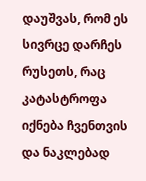დაუშვას, რომ ეს სივრცე დარჩეს რუსეთს, რაც კატასტროფა იქნება ჩვენთვის და ნაკლებად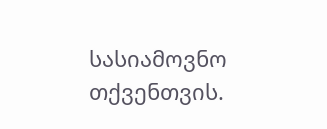სასიამოვნო თქვენთვის.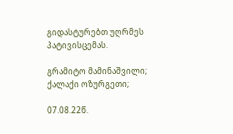გიდასტურებთ უღრმეს პატივისცემას.

გრამიტო მამინაშვილი; ქალაქი ოზურგეთი;

07.08.22წ.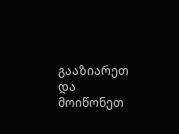გააზიარეთ და მოიწონეთ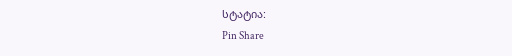სტატია:
Pin Share